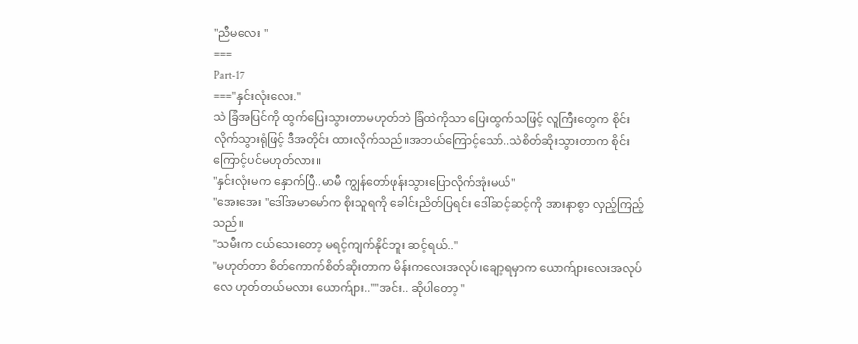"ညီမလေး "
===
Part-17
==="နှင်းလုံးလေး."
သဲ ခြံအပြင်ကို ထွက်ပြေးသွားတာမဟုတ်ဘဲ ခြံထဲကိုသာ ပြေးထွက်သဖြင့် လူကြီးတွေက စိုင်း လိုက်သွားရုံဖြင့် ဒီအတိုင်း ထားလိုက်သည်။အဘယ်ကြောင့်သော်..သဲစိတ်ဆိုးသွားတာက စိုင်းကြောင့်ပင်မဟုတ်လား။
"နှင်းလုံးမက နှောက်ပြီ..မာမီ ကျွန်တော်ဖုန်းသွားပြောလိုက်အုံးမယ်"
"အေးအေး "ဒေါ်အမာမော်က စိုးသူရကို ခေါင်းညိတ်ပြရင်း ဒေါ်ဆင့်ဆင့်ကို အားနာစွာ လှည့်ကြည့်သည်။
"သမီးက ငယ်သေးတော့ မရင့်ကျက်နိုင်ဘူး ဆင့်ရယ်.."
"မဟုတ်တာ စိတ်ကောက်စိတ်ဆိုးတာက မိန်းကလေးအလုပ်၊ချော့ရမှာက ယောက်ျားလေးအလုပ်လေ ဟုတ်တယ်မလား ယောက်ျား..""အင်း.. ဆိုပါတော့ "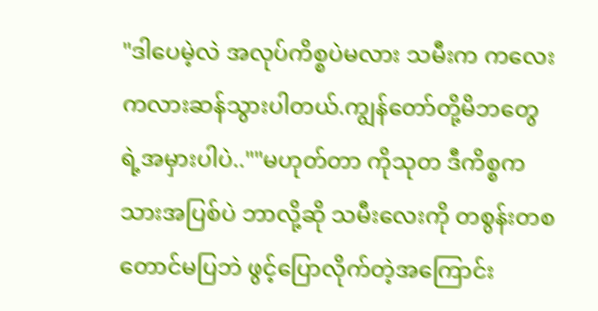"ဒါပေမဲ့လဲ အလုပ်ကိစ္စပဲမလား သမီးက ကလေးကလားဆန်သွားပါတယ်.ကျွန်တော်တို့မိဘတွေရဲ့အမှားပါပဲ..""မဟုတ်တာ ကိုသုတ ဒီကိစ္စက သားအပြစ်ပဲ ဘာလို့ဆို သမီးလေးကို တစွန်းတစတောင်မပြဘဲ ဖွင့်ပြောလိုက်တဲ့အကြောင်း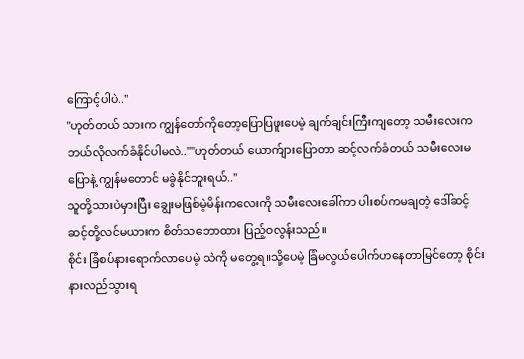ကြောင့်ပါပဲ.."
"ဟုတ်တယ် သားက ကျွန်တော်ကိုတော့ပြောပြဖူးပေမဲ့ ချက်ချင်းကြီးကျတော့ သမီးလေးက ဘယ်လိုလက်ခံနိုင်ပါမလဲ..""ဟုတ်တယ် ယောက်ျားပြောတာ ဆင့်လက်ခံတယ် သမီးလေးမပြောနဲ့ ကျွန်မတောင် မခွဲနိုင်ဘူးရယ်.."
သူတို့သားပဲမှားပြီး ချွေးမဖြစ်မဲ့မိန်းကလေးကို သမီးလေးခေါ်ကာ ပါးစပ်ကမချတဲ့ ဒေါ်ဆင့်ဆင့်တို့လင်မယားက စိတ်သဘောထား ပြည့်ဝလွန်းသည်။
စိုင်း ခြံစပ်နားရောက်လာပေမဲ့ သဲကို မတွေ့ရ။သို့ပေမဲ့ ခြံမလွယ်ပေါက်ဟနေတာမြင်တော့ စိုင်း နားလည်သွားရ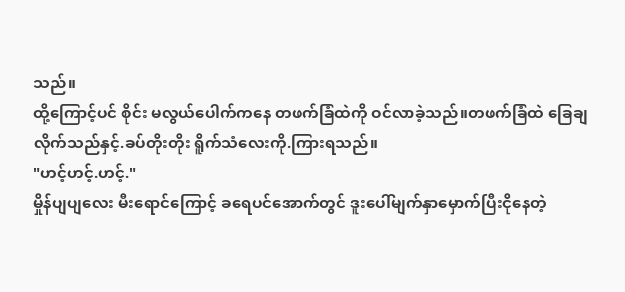သည်။
ထို့ကြောင့်ပင် စိုင်း မလွယ်ပေါက်ကနေ တဖက်ခြံထဲကို ဝင်လာခဲ့သည်။တဖက်ခြံထဲ ခြေချလိုက်သည်နှင့်.ခပ်တိုးတိုး ရိူက်သံလေးကို.ကြားရသည်။
"ဟင့်ဟင့်.ဟင့်."
မှိုန်ပျပျလေး မီးရောင်ကြောင့် ခရေပင်အောက်တွင် ဒူးပေါ်မျက်နှာမှောက်ပြီးငိုနေတဲ့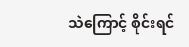သဲကြောင့် စိုင်းရင်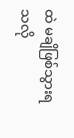ထဲ မချိဖြစ်သွားရသလို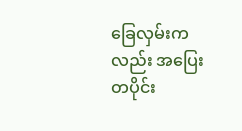ခြေလှမ်းကလည်း အပြေးတပိုင်း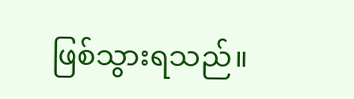ဖြစ်သွားရသည်။